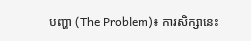បញ្ហា (The Problem)៖ ការសិក្សានេះ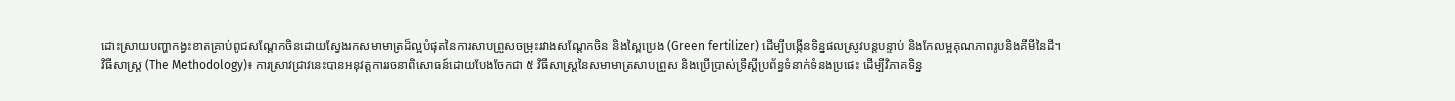ដោះស្រាយបញ្ហាកង្វះខាតគ្រាប់ពូជសណ្តែកចិនដោយស្វែងរកសមាមាត្រដ៏ល្អបំផុតនៃការសាបព្រួសចម្រុះរវាងសណ្តែកចិន និងស្ពៃប្រេង (Green fertilizer) ដើម្បីបង្កើនទិន្នផលស្រូវបន្តបន្ទាប់ និងកែលម្អគុណភាពរូបនិងគីមីនៃដី។
វិធីសាស្ត្រ (The Methodology)៖ ការស្រាវជ្រាវនេះបានអនុវត្តការរចនាពិសោធន៍ដោយបែងចែកជា ៥ វិធីសាស្ត្រនៃសមាមាត្រសាបព្រួស និងប្រើប្រាស់ទ្រឹស្តីប្រព័ន្ធទំនាក់ទំនងប្រផេះ ដើម្បីវិភាគទិន្ន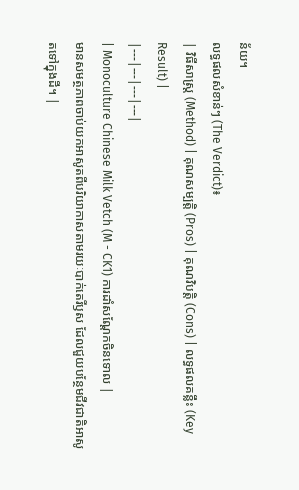ន័យ។
លទ្ធផលសំខាន់ៗ (The Verdict)៖
| វិធីសាស្ត្រ (Method) | គុណសម្បត្តិ (Pros) | គុណវិបត្តិ (Cons) | លទ្ធផលគន្លឹះ (Key Result) |
|---|---|---|---|
| Monoculture Chinese Milk Vetch (M - CK1) ការដាំសណ្តែកចិនទោល |
មានសមត្ថភាពចាប់យកអាសូតពីបរិយាកាសតាមរយៈបាក់តេរីឫស ដែលជួយបន្ថែមជីវជាតិអាសូតទៅក្នុងដី។ |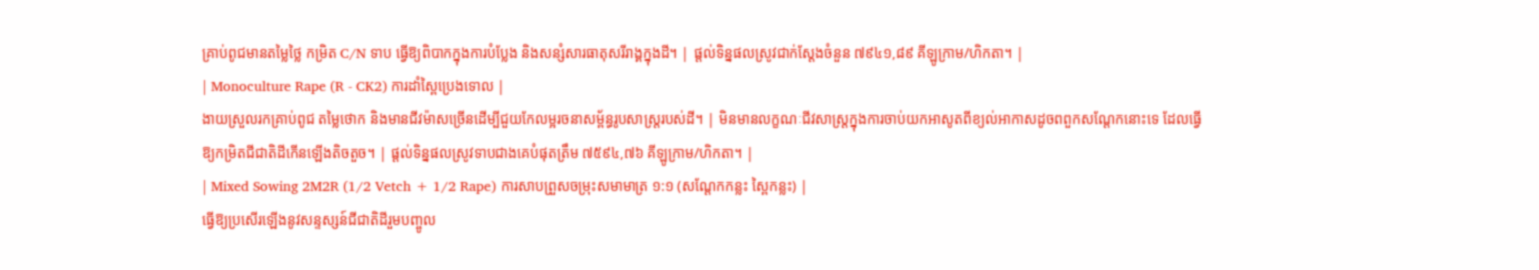គ្រាប់ពូជមានតម្លៃថ្លៃ កម្រិត C/N ទាប ធ្វើឱ្យពិបាកក្នុងការបំប្លែង និងសន្សំសារធាតុសរីរាង្គក្នុងដី។ | ផ្តល់ទិន្នផលស្រូវជាក់ស្តែងចំនួន ៧៩៤១,៨៩ គីឡូក្រាម/ហិកតា។ |
| Monoculture Rape (R - CK2) ការដាំស្ពៃប្រេងទោល |
ងាយស្រួលរកគ្រាប់ពូជ តម្លៃថោក និងមានជីវម៉ាសច្រើនដើម្បីជួយកែលម្អរចនាសម្ព័ន្ធរូបសាស្ត្ររបស់ដី។ | មិនមានលក្ខណៈជីវសាស្ត្រក្នុងការចាប់យកអាសូតពីខ្យល់អាកាសដូចពពួកសណ្តែកនោះទេ ដែលធ្វើឱ្យកម្រិតជីជាតិដីកើនឡើងតិចតួច។ | ផ្តល់ទិន្នផលស្រូវទាបជាងគេបំផុតត្រឹម ៧៥៩៤,៧៦ គីឡូក្រាម/ហិកតា។ |
| Mixed Sowing 2M2R (1/2 Vetch + 1/2 Rape) ការសាបព្រួសចម្រុះសមាមាត្រ ១:១ (សណ្តែកកន្លះ ស្ពៃកន្លះ) |
ធ្វើឱ្យប្រសើរឡើងនូវសន្ទស្សន៍ជីជាតិដីរួមបញ្ចូល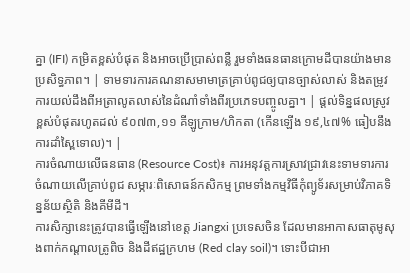គ្នា (IFI) កម្រិតខ្ពស់បំផុត និងអាចប្រើប្រាស់ពន្លឺ រួមទាំងធនធានក្រោមដីបានយ៉ាងមានប្រសិទ្ធភាព។ | ទាមទារការគណនាសមាមាត្រគ្រាប់ពូជឲ្យបានច្បាស់លាស់ និងតម្រូវការយល់ដឹងពីអត្រាលូតលាស់នៃដំណាំទាំងពីរប្រភេទបញ្ចូលគ្នា។ | ផ្តល់ទិន្នផលស្រូវខ្ពស់បំផុតរហូតដល់ ៩០៧៣,១១ គីឡូក្រាម/ហិកតា (កើនឡើង ១៩,៤៧% ធៀបនឹងការដាំស្ពៃទោល)។ |
ការចំណាយលើធនធាន (Resource Cost)៖ ការអនុវត្តការស្រាវជ្រាវនេះទាមទារការចំណាយលើគ្រាប់ពូជ សម្ភារៈពិសោធន៍កសិកម្ម ព្រមទាំងកម្មវិធីកុំព្យូទ័រសម្រាប់វិភាគទិន្នន័យស្ថិតិ និងគីមីដី។
ការសិក្សានេះត្រូវបានធ្វើឡើងនៅខេត្ត Jiangxi ប្រទេសចិន ដែលមានអាកាសធាតុមូសុងពាក់កណ្តាលត្រូពិច និងដីឥដ្ឋក្រហម (Red clay soil)។ ទោះបីជាអា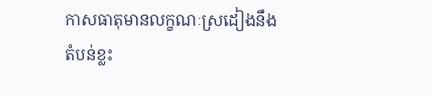កាសធាតុមានលក្ខណៈស្រដៀងនឹងតំបន់ខ្លះ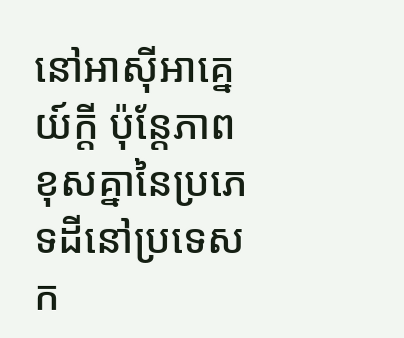នៅអាស៊ីអាគ្នេយ៍ក្តី ប៉ុន្តែភាពខុសគ្នានៃប្រភេទដីនៅប្រទេសក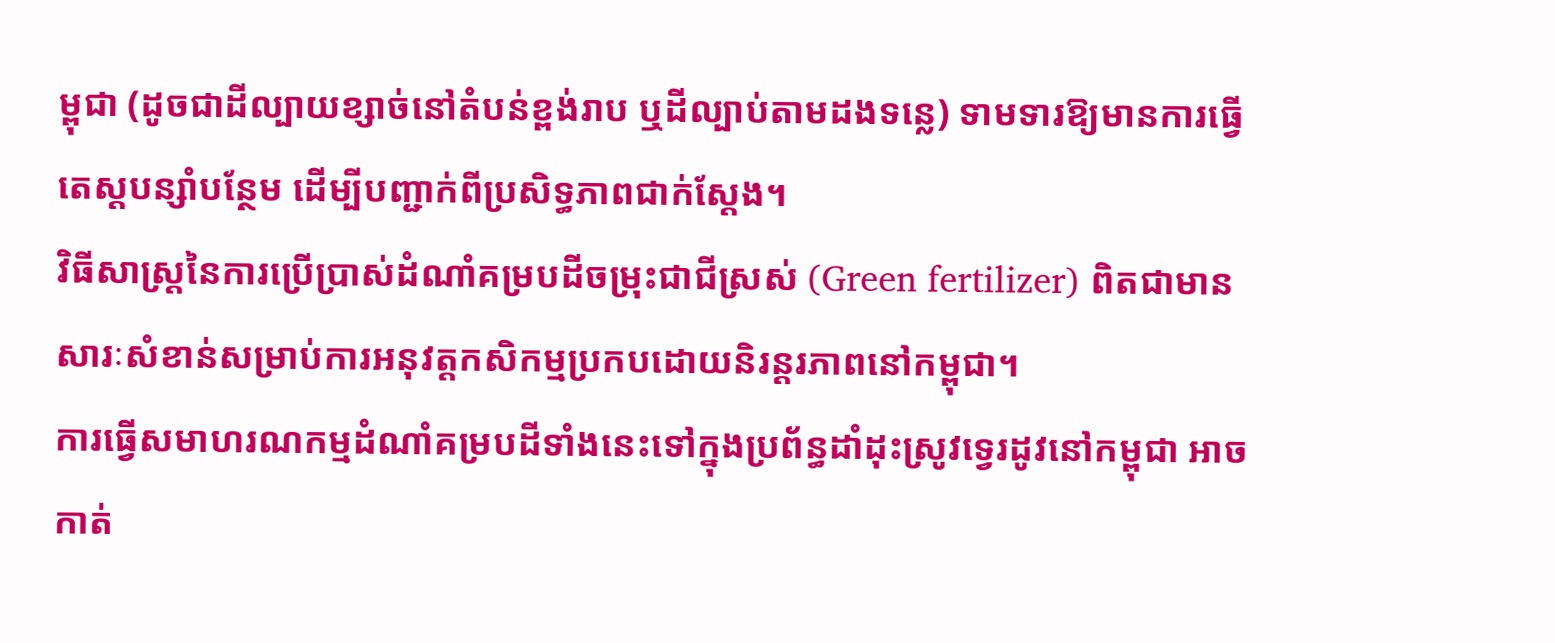ម្ពុជា (ដូចជាដីល្បាយខ្សាច់នៅតំបន់ខ្ពង់រាប ឬដីល្បាប់តាមដងទន្លេ) ទាមទារឱ្យមានការធ្វើតេស្តបន្សាំបន្ថែម ដើម្បីបញ្ជាក់ពីប្រសិទ្ធភាពជាក់ស្តែង។
វិធីសាស្ត្រនៃការប្រើប្រាស់ដំណាំគម្របដីចម្រុះជាជីស្រស់ (Green fertilizer) ពិតជាមានសារៈសំខាន់សម្រាប់ការអនុវត្តកសិកម្មប្រកបដោយនិរន្តរភាពនៅកម្ពុជា។
ការធ្វើសមាហរណកម្មដំណាំគម្របដីទាំងនេះទៅក្នុងប្រព័ន្ធដាំដុះស្រូវទ្វេរដូវនៅកម្ពុជា អាចកាត់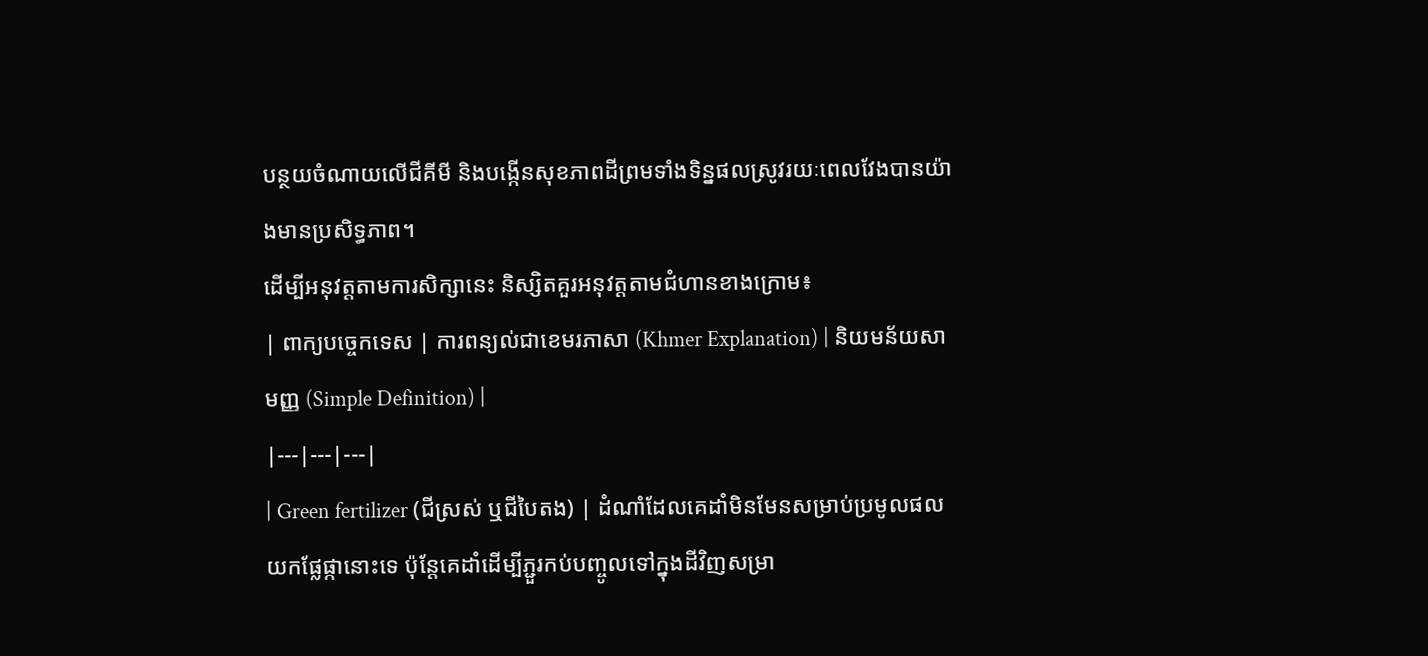បន្ថយចំណាយលើជីគីមី និងបង្កើនសុខភាពដីព្រមទាំងទិន្នផលស្រូវរយៈពេលវែងបានយ៉ាងមានប្រសិទ្ធភាព។
ដើម្បីអនុវត្តតាមការសិក្សានេះ និស្សិតគួរអនុវត្តតាមជំហានខាងក្រោម៖
| ពាក្យបច្ចេកទេស | ការពន្យល់ជាខេមរភាសា (Khmer Explanation) | និយមន័យសាមញ្ញ (Simple Definition) |
|---|---|---|
| Green fertilizer (ជីស្រស់ ឬជីបៃតង) | ដំណាំដែលគេដាំមិនមែនសម្រាប់ប្រមូលផលយកផ្លែផ្កានោះទេ ប៉ុន្តែគេដាំដើម្បីភ្ជួរកប់បញ្ចូលទៅក្នុងដីវិញសម្រា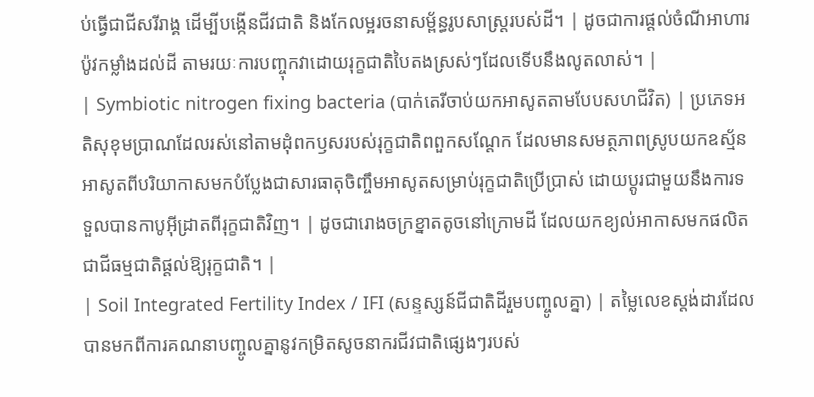ប់ធ្វើជាជីសរីរាង្គ ដើម្បីបង្កើនជីវជាតិ និងកែលម្អរចនាសម្ព័ន្ធរូបសាស្ត្ររបស់ដី។ | ដូចជាការផ្តល់ចំណីអាហារប៉ូវកម្លាំងដល់ដី តាមរយៈការបញ្ចុកវាដោយរុក្ខជាតិបៃតងស្រស់ៗដែលទើបនឹងលូតលាស់។ |
| Symbiotic nitrogen fixing bacteria (បាក់តេរីចាប់យកអាសូតតាមបែបសហជីវិត) | ប្រភេទអតិសុខុមប្រាណដែលរស់នៅតាមដុំពកឫសរបស់រុក្ខជាតិពពួកសណ្តែក ដែលមានសមត្ថភាពស្រូបយកឧស្ម័នអាសូតពីបរិយាកាសមកបំប្លែងជាសារធាតុចិញ្ចឹមអាសូតសម្រាប់រុក្ខជាតិប្រើប្រាស់ ដោយប្តូរជាមួយនឹងការទទួលបានកាបូអ៊ីដ្រាតពីរុក្ខជាតិវិញ។ | ដូចជារោងចក្រខ្នាតតូចនៅក្រោមដី ដែលយកខ្យល់អាកាសមកផលិតជាជីធម្មជាតិផ្តល់ឱ្យរុក្ខជាតិ។ |
| Soil Integrated Fertility Index / IFI (សន្ទស្សន៍ជីជាតិដីរួមបញ្ចូលគ្នា) | តម្លៃលេខស្តង់ដារដែលបានមកពីការគណនាបញ្ចូលគ្នានូវកម្រិតសូចនាករជីវជាតិផ្សេងៗរបស់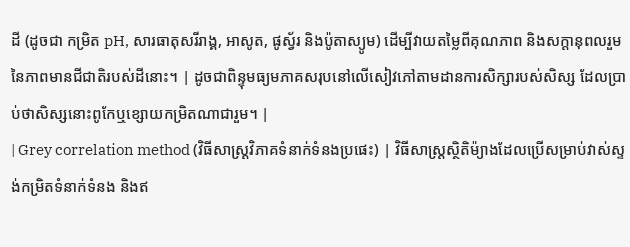ដី (ដូចជា កម្រិត pH, សារធាតុសរីរាង្គ, អាសូត, ផូស្វ័រ និងប៉ូតាស្យូម) ដើម្បីវាយតម្លៃពីគុណភាព និងសក្តានុពលរួមនៃភាពមានជីជាតិរបស់ដីនោះ។ | ដូចជាពិន្ទុមធ្យមភាគសរុបនៅលើសៀវភៅតាមដានការសិក្សារបស់សិស្ស ដែលប្រាប់ថាសិស្សនោះពូកែឬខ្សោយកម្រិតណាជារួម។ |
| Grey correlation method (វិធីសាស្ត្រវិភាគទំនាក់ទំនងប្រផេះ) | វិធីសាស្ត្រស្ថិតិម៉្យាងដែលប្រើសម្រាប់វាស់ស្ទង់កម្រិតទំនាក់ទំនង និងឥ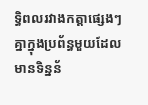ទ្ធិពលរវាងកត្តាផ្សេងៗគ្នាក្នុងប្រព័ន្ធមួយដែលមានទិន្នន័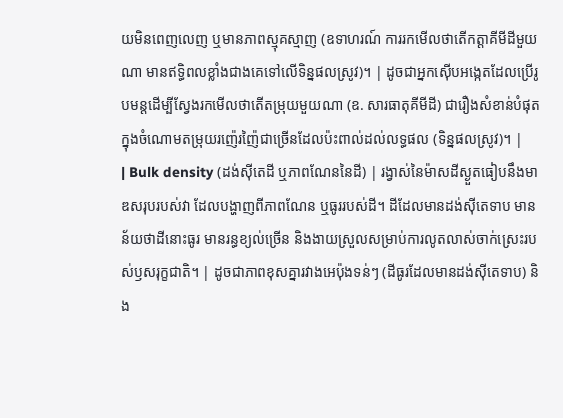យមិនពេញលេញ ឬមានភាពស្មុគស្មាញ (ឧទាហរណ៍ ការរកមើលថាតើកត្តាគីមីដីមួយណា មានឥទ្ធិពលខ្លាំងជាងគេទៅលើទិន្នផលស្រូវ)។ | ដូចជាអ្នកស៊ើបអង្កេតដែលប្រើរូបមន្តដើម្បីស្វែងរកមើលថាតើតម្រុយមួយណា (ឧ. សារធាតុគីមីដី) ជារឿងសំខាន់បំផុតក្នុងចំណោមតម្រុយរញ៉េរញ៉ៃជាច្រើនដែលប៉ះពាល់ដល់លទ្ធផល (ទិន្នផលស្រូវ)។ |
| Bulk density (ដង់ស៊ីតេដី ឬភាពណែននៃដី) | រង្វាស់នៃម៉ាសដីស្ងួតធៀបនឹងមាឌសរុបរបស់វា ដែលបង្ហាញពីភាពណែន ឬធូររបស់ដី។ ដីដែលមានដង់ស៊ីតេទាប មានន័យថាដីនោះធូរ មានរន្ធខ្យល់ច្រើន និងងាយស្រួលសម្រាប់ការលូតលាស់ចាក់ស្រេះរបស់ឫសរុក្ខជាតិ។ | ដូចជាភាពខុសគ្នារវាងអេប៉ុងទន់ៗ (ដីធូរដែលមានដង់ស៊ីតេទាប) និង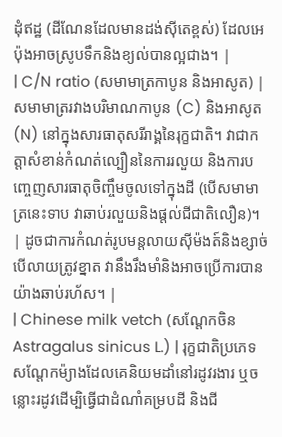ដុំឥដ្ឋ (ដីណែនដែលមានដង់ស៊ីតេខ្ពស់) ដែលអេប៉ុងអាចស្រូបទឹកនិងខ្យល់បានល្អជាង។ |
| C/N ratio (សមាមាត្រកាបូន និងអាសូត) | សមាមាត្ររវាងបរិមាណកាបូន (C) និងអាសូត (N) នៅក្នុងសារធាតុសរីរាង្គនៃរុក្ខជាតិ។ វាជាកត្តាសំខាន់កំណត់ល្បឿននៃការរលួយ និងការបញ្ចេញសារធាតុចិញ្ចឹមចូលទៅក្នុងដី (បើសមាមាត្រនេះទាប វាឆាប់រលួយនិងផ្តល់ជីជាតិលឿន)។ | ដូចជាការកំណត់រូបមន្តលាយស៊ីម៉ងត៍និងខ្សាច់ បើលាយត្រូវខ្នាត វានឹងរឹងមាំនិងអាចប្រើការបានយ៉ាងឆាប់រហ័ស។ |
| Chinese milk vetch (សណ្តែកចិន Astragalus sinicus L.) | រុក្ខជាតិប្រភេទសណ្តែកម៉្យាងដែលគេនិយមដាំនៅរដូវរងារ ឬចន្លោះរដូវដើម្បិធ្វើជាដំណាំគម្របដី និងជី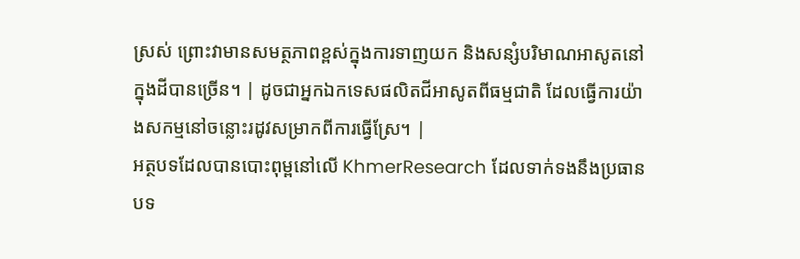ស្រស់ ព្រោះវាមានសមត្ថភាពខ្ពស់ក្នុងការទាញយក និងសន្សំបរិមាណអាសូតនៅក្នុងដីបានច្រើន។ | ដូចជាអ្នកឯកទេសផលិតជីអាសូតពីធម្មជាតិ ដែលធ្វើការយ៉ាងសកម្មនៅចន្លោះរដូវសម្រាកពីការធ្វើស្រែ។ |
អត្ថបទដែលបានបោះពុម្ពនៅលើ KhmerResearch ដែលទាក់ទងនឹងប្រធានបទ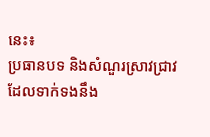នេះ៖
ប្រធានបទ និងសំណួរស្រាវជ្រាវដែលទាក់ទងនឹង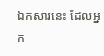ឯកសារនេះ ដែលអ្នក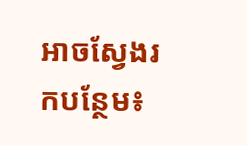អាចស្វែងរកបន្ថែម៖